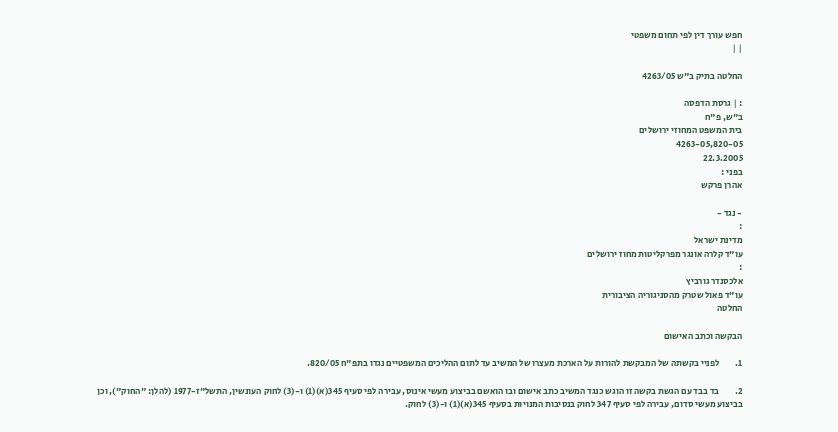חפש עורך דין לפי תחום משפטי
| |

החלטה בתיק ב"ש 4263/05

: | גרסת הדפסה
ב"ש, פ"ח
בית המשפט המחוזי ירושלים
4263-05,820-05
22.3.2005
בפני :
אהרן פרקש

- נגד -
:
מדינת ישראל
עו"ד קלרה אונגר מפרקליטות מחוז ירושלים
:
אלכסנדר גורביץ
עו"ד פאול שטרק מהסניגוריה הציבורית
החלטה

הבקשה וכתב האישום

1.         לפניי בקשתה של המבקשת להורות על הארכת מעצרו של המשיב עד לתום ההליכים המשפטיים נגדו בתפ"ח 820/05.

2.         בד בבד עם הגשת בקשה זו הוגש כנגד המשיב כתב אישום ובו הואשם בביצוע מעשי אינוס, עבירה לפי סעיף 345(א)(1) ו-(3) לחוק העונשין, התשל"ז-1977 (להלן: "החוק"), וכן בביצוע מעשי סדום, עבירה לפי סעיף 347 לחוק בנסיבות המנויות בסעיף 345(א)(1) ו-(3) לחוק.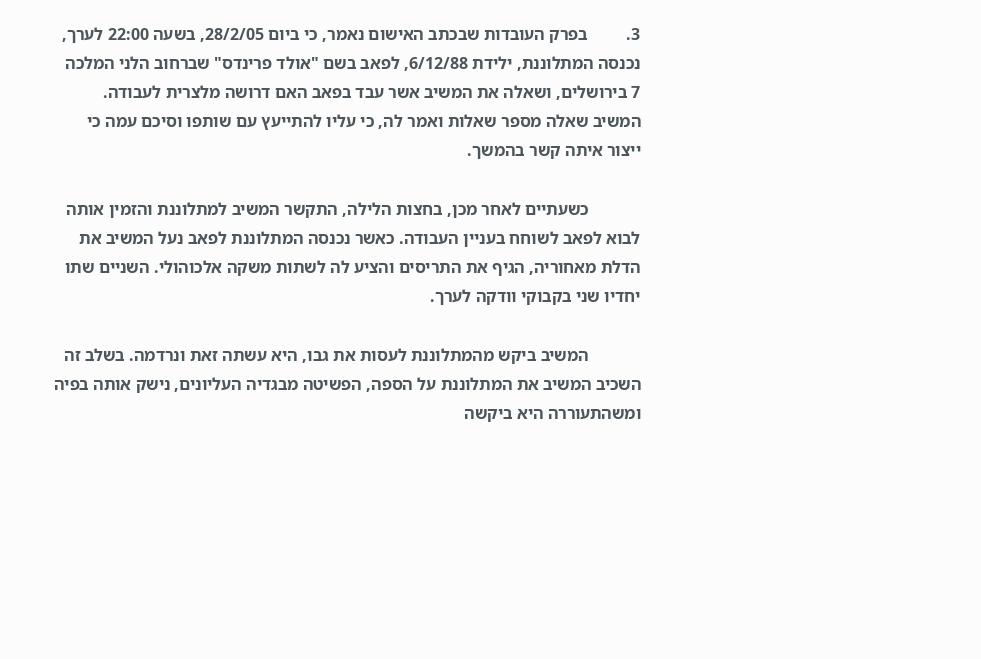3.         בפרק העובדות שבכתב האישום נאמר, כי ביום 28/2/05, בשעה 22:00 לערך, נכנסה המתלוננת, ילידת 6/12/88, לפאב בשם "אולד פרינדס" שברחוב הלני המלכה 7 בירושלים, ושאלה את המשיב אשר עבד בפאב האם דרושה מלצרית לעבודה. המשיב שאלה מספר שאלות ואמר לה, כי עליו להתייעץ עם שותפו וסיכם עמה כי ייצור איתה קשר בהמשך.

            כשעתיים לאחר מכן, בחצות הלילה, התקשר המשיב למתלוננת והזמין אותה לבוא לפאב לשוחח בעניין העבודה. כאשר נכנסה המתלוננת לפאב נעל המשיב את הדלת מאחוריה, הגיף את התריסים והציע לה לשתות משקה אלכוהולי. השניים שתו יחדיו שני בקבוקי וודקה לערך.

            המשיב ביקש מהמתלוננת לעסות את גבו, היא עשתה זאת ונרדמה. בשלב זה השכיב המשיב את המתלוננת על הספה, הפשיטה מבגדיה העליונים, נישק אותה בפיה ומשהתעוררה היא ביקשה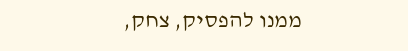ממנו להפסיק, צחק,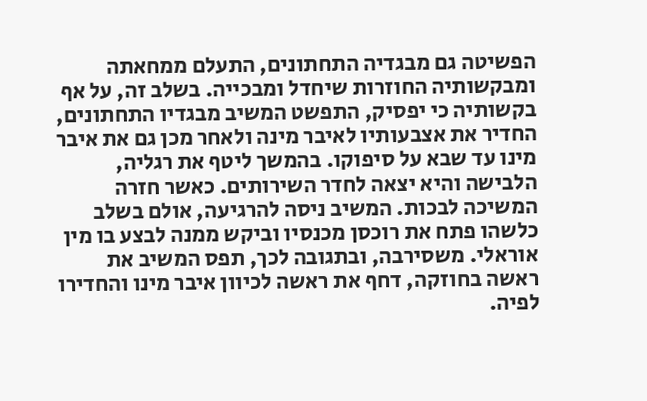הפשיטה גם מבגדיה התחתונים, התעלם ממחאתה ומבקשותיה החוזרות שיחדל ומבכייה. בשלב זה, על אף בקשותיה כי יפסיק, התפשט המשיב מבגדיו התחתונים, החדיר את אצבעותיו לאיבר מינה ולאחר מכן גם את איבר מינו עד שבא על סיפוקו. בהמשך ליטף את רגליה, הלבישה והיא יצאה לחדר השירותים. כאשר חזרה המשיכה לבכות. המשיב ניסה להרגיעה, אולם בשלב כלשהו פתח את רוכסן מכנסיו וביקש ממנה לבצע בו מין אוראלי. משסירבה, ובתגובה לכך, תפס המשיב את ראשה בחוזקה, דחף את ראשה לכיוון איבר מינו והחדירו לפיה.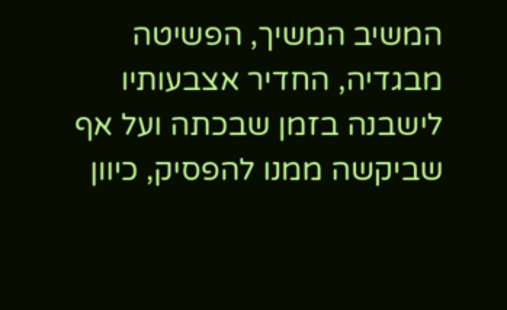המשיב המשיך, הפשיטה מבגדיה, החדיר אצבעותיו לישבנה בזמן שבכתה ועל אף שביקשה ממנו להפסיק, כיוון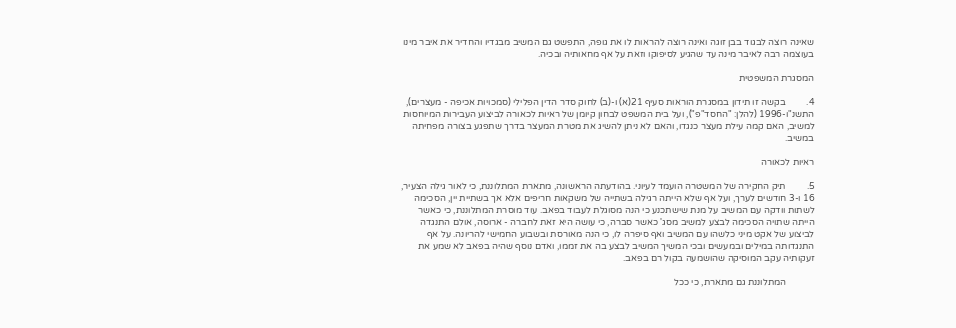שאינה רוצה לבגוד בבן זוגה ואינה רוצה להראות לו את גופה, התפשט גם המשיב מבגדיו והחדיר את איבר מינו בעוצמה רבה לאיבר מינה עד שהגיע לסיפוקו וזאת על אף מחאותיה ובכיה.

המסגרת המשפטית

4.         בקשה זו תידון במסגרת הוראות סעיף 21(א) ו-(ב) לחוק סדר הדין הפלילי (סמכויות אכיפה - מעצרים), התשנ"ו-1996 (להלן: "החסד"פ"), ועל בית המשפט לבחון קיומן של ראיות לכאורה לביצוע העבירות המיוחסות למשיב, האם קמה עילת מעצר כנגדו, והאם לא ניתן להשיג את מטרת המעצר בדרך שתפגע בצורה מפחיתה במשיב.

ראיות לכאורה

5.         תיק החקירה של המשטרה הועמד לעיוני. בהודעתה הראשונה, מתארת המתלוננת, כי לאור גילה הצעיר, 16 ו-3 חודשים לערך, ועל אף שלא הייתה רגילה בשתייה של משקאות חריפים אלא אך בשתיית יין, הסכימה לשתות וודקה עם המשיב על מנת שישתכנע כי הנה מסוגלת לעבוד בפאב. עוד מוסרת המתלוננת, כי כאשר הייתה שתויה הסכימה לבצע למשיב מסג' כאשר סברה, כי עושה היא זאת לחברה - ארוסה, אולם התנגדה לביצוע של אקט מיני כלשהו עם המשיב ואף סיפרה לו, כי הנה מאורסת ובשבוע החמישי להריונה. על אף התנגדותה במילים ובמעשים ובכי המשיך המשיב לבצע בה את זממו, ואדם נוסף שהיה בפאב לא שמע את זעקותיה עקב המוסיקה שהושמעה בקול רם בפאב.

            המתלוננת גם מתארת, כי ככל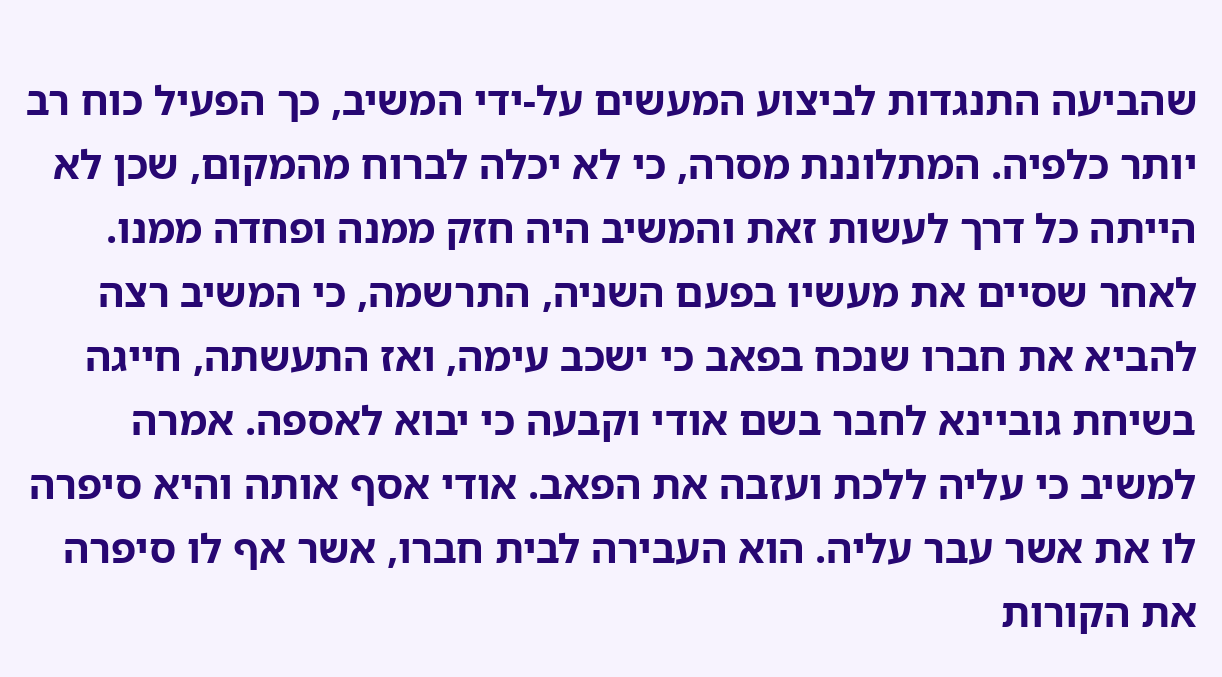שהביעה התנגדות לביצוע המעשים על-ידי המשיב, כך הפעיל כוח רב יותר כלפיה. המתלוננת מסרה, כי לא יכלה לברוח מהמקום, שכן לא הייתה כל דרך לעשות זאת והמשיב היה חזק ממנה ופחדה ממנו. לאחר שסיים את מעשיו בפעם השניה, התרשמה, כי המשיב רצה להביא את חברו שנכח בפאב כי ישכב עימה, ואז התעשתה, חייגה בשיחת גוביינא לחבר בשם אודי וקבעה כי יבוא לאספה. אמרה למשיב כי עליה ללכת ועזבה את הפאב. אודי אסף אותה והיא סיפרה לו את אשר עבר עליה. הוא העבירה לבית חברו, אשר אף לו סיפרה את הקורות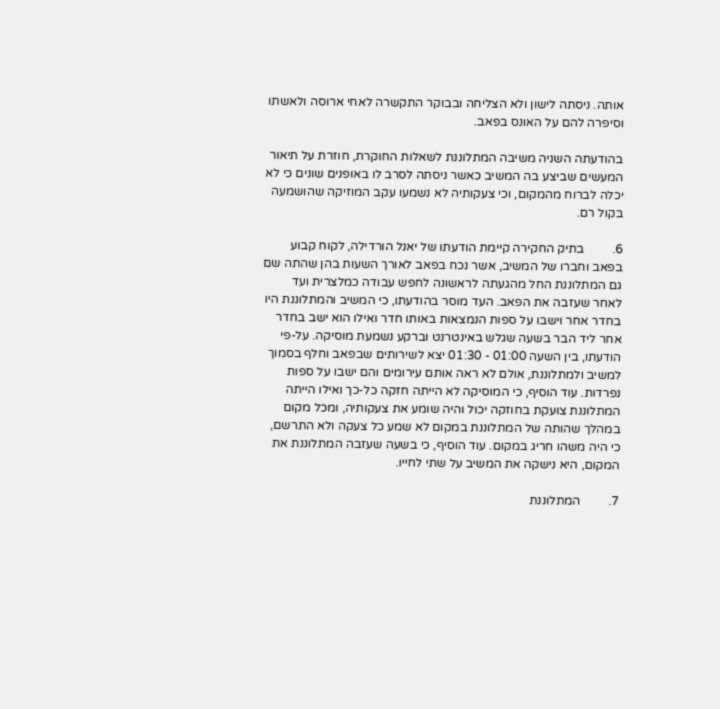אותה. ניסתה לישון ולא הצליחה ובבוקר התקשרה לאחי ארוסה ולאשתו וסיפרה להם על האונס בפאב.

בהודעתה השניה משיבה המתלוננת לשאלות החוקרת, חוזרת על תיאור המעשים שביצע בה המשיב כאשר ניסתה לסרב לו באופנים שונים כי לא יכלה לברוח מהמקום, וכי צעקותיה לא נשמעו עקב המוזיקה שהושמעה בקול רם.

6.         בתיק החקירה קיימת הודעתו של יאנל הורדילה, לקוח קבוע בפאב וחברו של המשיב, אשר נכח בפאב לאורך השעות בהן שהתה שם גם המתלוננת החל מהגעתה לראשונה לחפש עבודה כמלצרית ועד לאחר שעזבה את הפאב. העד מוסר בהודעתו, כי המשיב והמתלוננת היו בחדר אחר וישבו על ספות הנמצאות באותו חדר ואילו הוא ישב בחדר אחר ליד הבר בשעה שגלש באינטרנט וברקע נשמעת מוסיקה. על-פי הודעתו, בין השעה 01:00 - 01:30 יצא לשירותים שבפאב וחלף בסמוך למשיב ולמתלוננת, אולם לא ראה אותם עירומים והם ישבו על ספות נפרדות. עוד הוסיף, כי המוסיקה לא הייתה חזקה כל-כך ואילו הייתה המתלוננת צועקת בחוזקה יכול והיה שומע את צעקותיה, ומכל מקום במהלך שהותה של המתלוננת במקום לא שמע כל צעקה ולא התרשם, כי היה משהו חריג במקום. עוד הוסיף, כי בשעה שעזבה המתלוננת את המקום, היא נישקה את המשיב על שתי לחייו.

7.         המתלוננת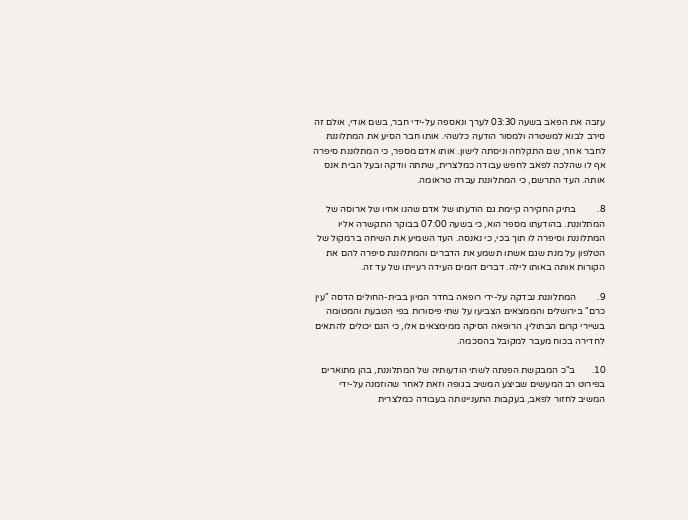עזבה את הפאב בשעה 03:30 לערך ונאספה על-ידי חבר, בשם אודי, אולם זה סירב לבוא למשטרה ולמסור הודעה כלשהי. אותו חבר הסיע את המתלוננת לחבר אחר, שם התקלחה וניסתה לישון. אותו אדם מספר, כי המתלוננת סיפרה אף לו שהלכה לפאב לחפש עבודה כמלצרית, שתתה וודקה ובעל הבית אנס אותה. העד התרשם, כי המתלוננת עברה טראומה.

8.         בתיק החקירה קיימת גם הודעתו של אדם שהנו אחיו של ארוסה של המתלוננת. בהודעתו מספר הוא, כי בשעה 07:00 בבוקר התקשרה אליו המתלוננת וסיפרה לו תוך בכי, כי נאנסה. העד השמיע את השיחה ברמקול של הטלפון על מנת שגם אשתו תשמע את הדברים והמתלוננת סיפרה להם את הקורות אותה באותו לילה. דברים דומים העידה רעייתו של עד זה.

9.         המתלוננת נבדקה על-ידי רופאה בחדר המיון בבית-החולים הדסה "עין כרם" בירושלים והממצאים הצביעו על שתי פיסורות בפי הטבעת והמטומה בשיירי קרום הבתולין. הרופאה הסיקה ממימצאים אלו, כי הנם יכולים להתאים לחדירה בכוח מעבר למקובל בהסכמה.

10.       ב"כ המבקשת הפנתה לשתי הודעותיה של המתלוננת, בהן מתוארים בפירוט רב המעשים שביצע המשיב בגופה וזאת לאחר שהוזמנה על-ידי המשיב לחזור לפאב, בעקבות התעניינותה בעבודה כמלצרית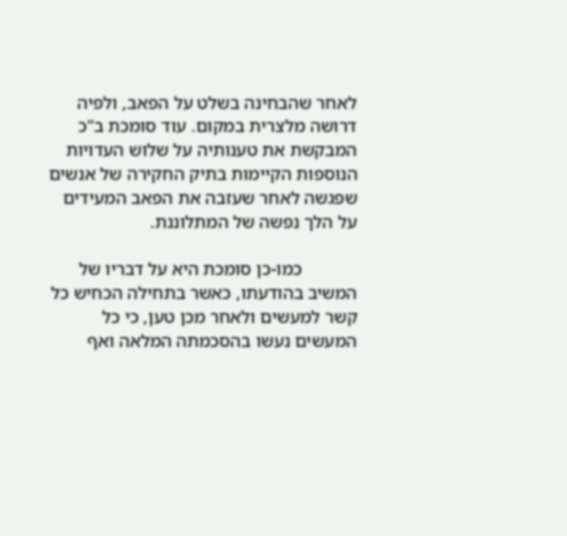לאחר שהבחינה בשלט על הפאב, ולפיה דרושה מלצרית במקום. עוד סומכת ב"כ המבקשת את טענותיה על שלוש העדויות הנוספות הקיימות בתיק החקירה של אנשים שפגשה לאחר שעזבה את הפאב המעידים על הלך נפשה של המתלוננת.

            כמו-כן סומכת היא על דבריו של המשיב בהודעתו, כאשר בתחילה הכחיש כל קשר למעשים ולאחר מכן טען, כי כל המעשים נעשו בהסכמתה המלאה ואף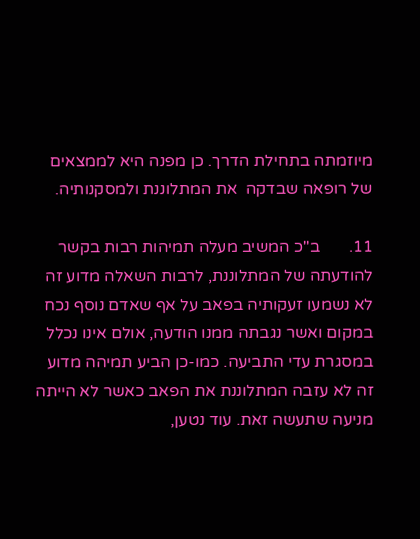מיוזמתה בתחילת הדרך. כן מפנה היא לממצאים של רופאה שבדקה  את המתלוננת ולמסקנותיה.

11.       ב"כ המשיב מעלה תמיהות רבות בקשר להודעתה של המתלוננת, לרבות השאלה מדוע זה לא נשמעו זעקותיה בפאב על אף שאדם נוסף נכח במקום ואשר נגבתה ממנו הודעה, אולם אינו נכלל במסגרת עדי התביעה. כמו-כן הביע תמיהה מדוע זה לא עזבה המתלוננת את הפאב כאשר לא הייתה מניעה שתעשה זאת. עוד נטען,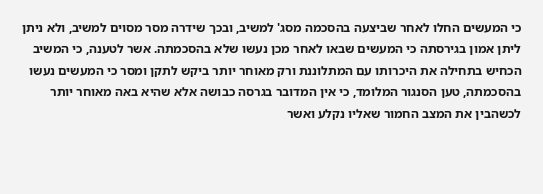כי המעשים החלו לאחר שביצעה בהסכמה מסג' למשיב, ובכך שידרה מסר מסוים למשיב, ולא ניתן ליתן אמון בגירסתה כי המעשים שבאו לאחר מכן נעשו שלא בהסכמתה. אשר לטענה, כי המשיב הכחיש בתחילה את היכרותו עם המתלוננת ורק מאוחר יותר ביקש לתקן ומסר כי המעשים נעשו בהסכמתה, טען הסנגור המלומד, כי אין המדובר בגרסה כבושה אלא שהיא באה מאוחר יותר לכשהבין את המצב החמור שאליו נקלע ואשר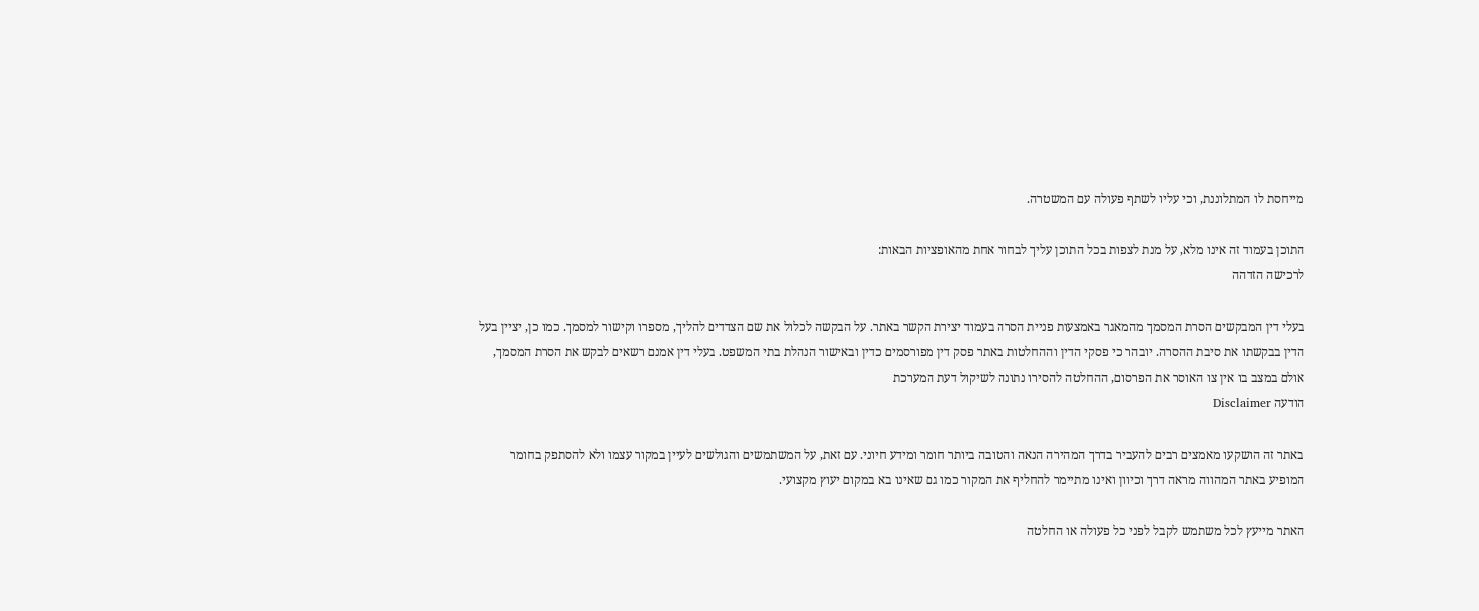מייחסת לו המתלוננת, וכי עליו לשתף פעולה עם המשטרה.

התוכן בעמוד זה אינו מלא, על מנת לצפות בכל התוכן עליך לבחור אחת מהאופציות הבאות:
לרכישה הזדהה

בעלי דין המבקשים הסרת המסמך מהמאגר באמצעות פניית הסרה בעמוד יצירת הקשר באתר. על הבקשה לכלול את שם הצדדים להליך, מספרו וקישור למסמך. כמו כן, יציין בעל הדין בבקשתו את סיבת ההסרה. יובהר כי פסקי הדין וההחלטות באתר פסק דין מפורסמים כדין ובאישור הנהלת בתי המשפט. בעלי דין אמנם רשאים לבקש את הסרת המסמך, אולם במצב בו אין צו האוסר את הפרסום, ההחלטה להסירו נתונה לשיקול דעת המערכת
הודעה Disclaimer

באתר זה הושקעו מאמצים רבים להעביר בדרך המהירה הנאה והטובה ביותר חומר ומידע חיוני. עם זאת, על המשתמשים והגולשים לעיין במקור עצמו ולא להסתפק בחומר המופיע באתר המהווה מראה דרך וכיוון ואינו מתיימר להחליף את המקור כמו גם שאינו בא במקום יעוץ מקצועי.

האתר מייעץ לכל משתמש לקבל לפני כל פעולה או החלטה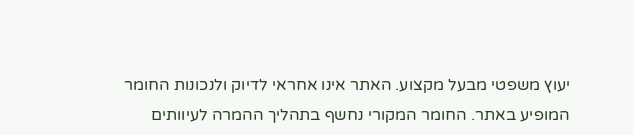יעוץ משפטי מבעל מקצוע. האתר אינו אחראי לדיוק ולנכונות החומר המופיע באתר. החומר המקורי נחשף בתהליך ההמרה לעיוותים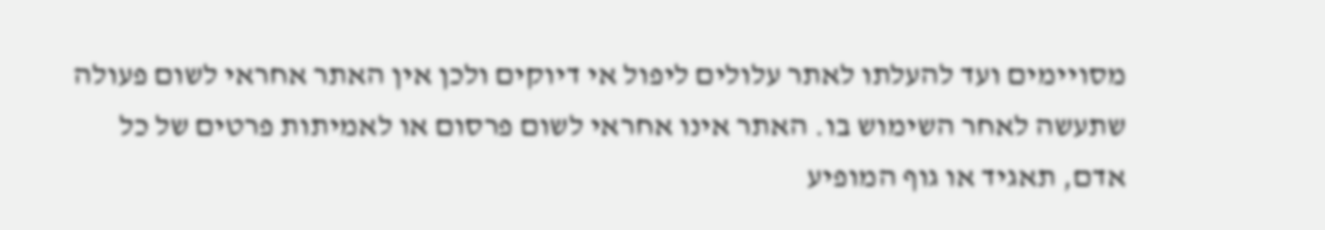מסויימים ועד להעלתו לאתר עלולים ליפול אי דיוקים ולכן אין האתר אחראי לשום פעולה שתעשה לאחר השימוש בו. האתר אינו אחראי לשום פרסום או לאמיתות פרטים של כל אדם, תאגיד או גוף המופיע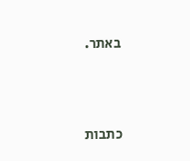באתר.




כתבות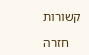קשורות

    חזרה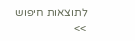לתוצאות חיפוש >>